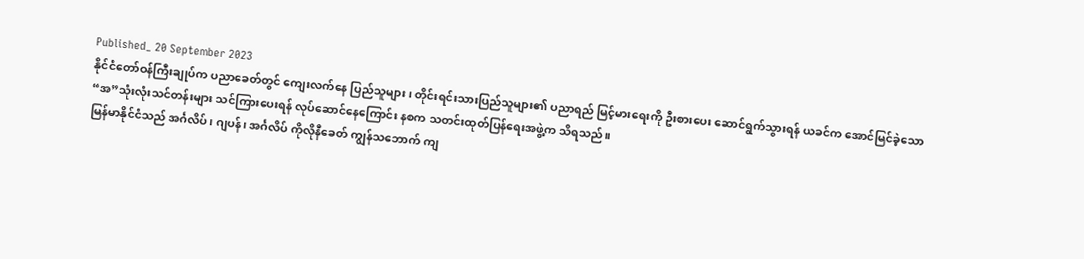Published_ 20 September 2023
နိုင်ငံတော်ဝန်ကြီးချုပ်က ပညာခေတ်တွင် ကျေးလက်နေ ပြည်သူများ၊ တိုင်းရင်းသားပြည်သူများ၏ ပညာရည် မြင့်မားရေးကို ဦးစားပေး ဆောင်ရွက်သွားရန် ယခင်က အောင်မြင်ခဲ့သော “အ”သုံးလုံးသင်တန်းများ သင်ကြားပေးရန် လုပ်ဆောင်နေကြောင်း နစက သတင်းထုတ်ပြန်ရေးအဖွဲ့က သိရသည်။
မြန်မာနိုင်ငံသည် အင်္ဂလိပ်၊ ဂျပန်၊ အင်္ဂလိပ် ကိုလိုနီခေတ် ကျွန်သဘောက် ကျ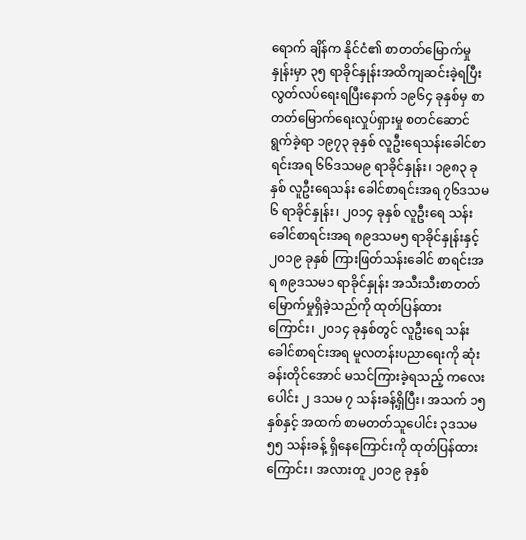ရောက် ချိန်က နိုင်ငံ၏ စာတတ်မြောက်မှုနှုန်းမှာ ၃၅ ရာခိုင်နှုန်းအထိကျဆင်းခဲ့ရပြီး လွတ်လပ်ရေးရပြီးနောက် ၁၉၆၄ ခုနှစ်မှ စာတတ်မြောက်ရေးလှုပ်ရှားမှု စတင်ဆောင်ရွက်ခဲ့ရာ ၁၉၇၃ ခုနှစ် လူဦးရေသန်းခေါင်စာရင်းအရ ၆၆ဒသမ၉ ရာခိုင်နှုန်း၊ ၁၉၈၃ ခုနှစ် လူဦးရေသန်း ခေါင်စာရင်းအရ ၇၆ဒသမ၆ ရာခိုင်နှုန်း၊ ၂၀၁၄ ခုနှစ် လူဦးရေ သန်းခေါင်စာရင်းအရ ၈၉ဒသမ၅ ရာခိုင်နှုန်းနှင့် ၂၀၁၉ ခုနှစ် ကြားဖြတ်သန်းခေါင် စာရင်းအရ ၈၉ဒသမ၁ ရာခိုင်နှုန်း အသီးသီးစာတတ်မြောက်မှုရှိခဲ့သည်ကို ထုတ်ပြန်ထားကြောင်း၊ ၂၀၁၄ ခုနှစ်တွင် လူဦးရေ သန်းခေါင်စာရင်းအရ မူလတန်းပညာရေးကို ဆုံးခန်းတိုင်အောင် မသင်ကြားခဲ့ရသည့် ကလေးပေါင်း ၂ ဒသမ ၇ သန်းခန့်ရှိပြီး၊ အသက် ၁၅ နှစ်နှင့် အထက် စာမတတ်သူပေါင်း ၃ဒသမ၅၅ သန်းခန့် ရှိနေကြောင်းကို ထုတ်ပြန်ထား ကြောင်း၊ အလားတူ ၂၀၁၉ ခုနှစ်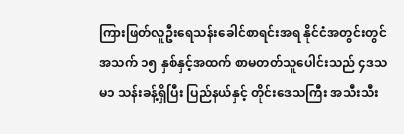ကြားဖြတ်လူဦးရေသန်းခေါင်စာရင်းအရ နိုင်ငံအတွင်းတွင် အသက် ၁၅ နှစ်နှင့်အထက် စာမတတ်သူပေါင်းသည် ၄ဒသမ၁ သန်းခန့်ရှိပြီး ပြည်နယ်နှင့် တိုင်းဒေသကြီး အသီးသီး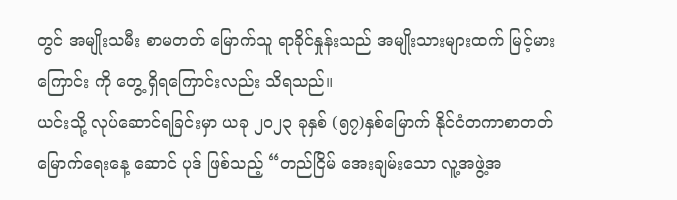တွင် အမျိုးသမီး စာမတတ် မြောက်သူ ရာခိုင်နှုန်းသည် အမျိုးသားများထက် မြင့်မားကြောင်း ကို တွေ့ ရှိရကြောင်းလည်း သိရသည်။
ယင်းသို့ လုပ်ဆောင်ရခြင်းမှာ ယခု ၂၀၂၃ ခုနှစ် (၅၇)နှစ်မြောက် နိုင်ငံတကာစာတတ်မြောက်ရေးနေ့ ဆောင် ပုဒ် ဖြစ်သည့် “တည်ငြိမ် အေးချမ်းသော လူ့အဖွဲ့အ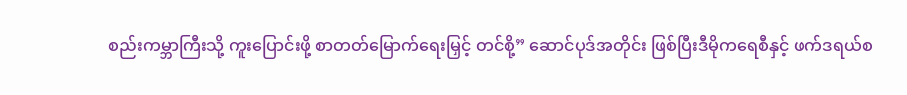စည်းကမ္ဘာကြီးသို့ ကူးပြောင်းဖို့ စာတတ်မြောက်ရေးမြှင့် တင်စို့” ဆောင်ပုဒ်အတိုင်း ဖြစ်ပြီးဒီမိုကရေစီနှင့် ဖက်ဒရယ်စ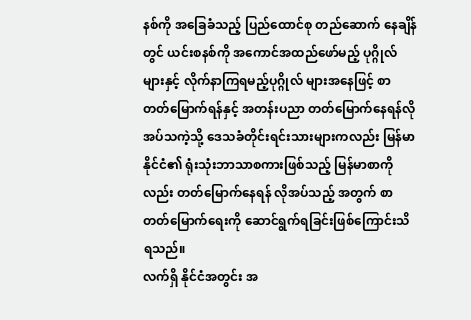နစ်ကို အခြေခံသည့် ပြည်ထောင်စု တည်ဆောက် နေချိန်တွင် ယင်းစနစ်ကို အကောင်အထည်ဖော်မည့် ပုဂ္ဂိုလ်များနှင့် လိုက်နာကြရမည့်ပုဂ္ဂိုလ် များအနေဖြင့် စာတတ်မြောက်ရန်နှင့် အတန်းပညာ တတ်မြောက်နေရန်လိုအပ်သကဲ့သို့ ဒေသခံတိုင်းရင်းသားများကလည်း မြန်မာနိုင်ငံ၏ ရုံးသုံးဘာသာစကားဖြစ်သည့် မြန်မာစာကိုလည်း တတ်မြောက်နေရန် လိုအပ်သည့် အတွက် စာတတ်မြောက်ရေးကို ဆောင်ရွက်ရခြင်းဖြစ်ကြောင်းသိရသည်။
လက်ရှိ နိုင်ငံအတွင်း အ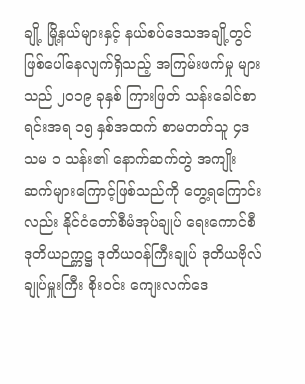ချို့ မြို့နယ်များနှင့် နယ်စပ်ဒေသအချို့တွင် ဖြစ်ပေါ်နေလျက်ရှိသည့် အကြမ်းဖက်မှု များသည် ၂၀၁၉ ခုနှစ် ကြားဖြတ် သန်းခေါင်စာရင်းအရ ၁၅ နှစ်အထက် စာမတတ်သူ ၄ဒသမ ၁ သန်း၏ နောက်ဆက်တွဲ အကျိုးဆက်များကြောင့်ဖြစ်သည်ကို တွေ့ရကြောင်းလည်း နိုင်ငံတော်စီမံအုပ်ချုပ် ရေးကောင်စီ ဒုတိယဉက္ကဋ္ဌ ဒုတိယဝန်ကြီးချုပ် ဒုတိယဗိုလ်ချုပ်မှူးကြီး စိုးဝင်း ကျေးလက်ဒေ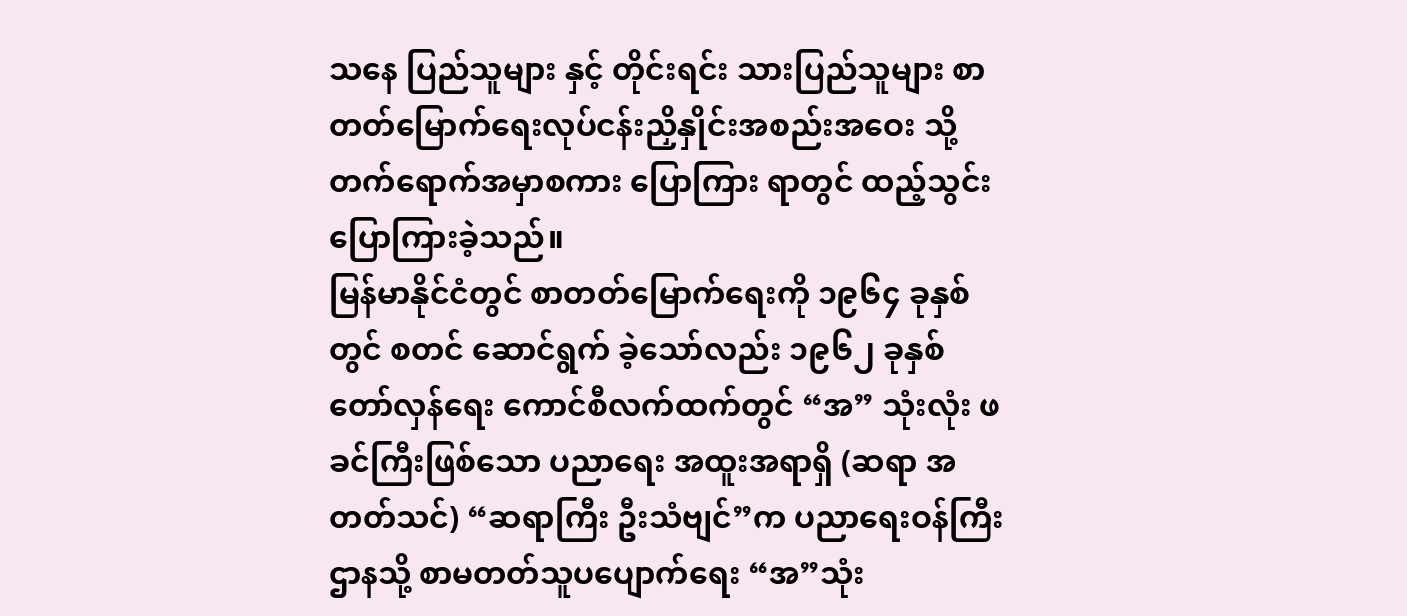သနေ ပြည်သူများ နှင့် တိုင်းရင်း သားပြည်သူများ စာတတ်မြောက်ရေးလုပ်ငန်းညှိနှိုင်းအစည်းအဝေး သို့ တက်ရောက်အမှာစကား ပြောကြား ရာတွင် ထည့်သွင်းပြောကြားခဲ့သည်။
မြန်မာနိုင်ငံတွင် စာတတ်မြောက်ရေးကို ၁၉၆၄ ခုနှစ်တွင် စတင် ဆောင်ရွက် ခဲ့သော်လည်း ၁၉၆၂ ခုနှစ် တော်လှန်ရေး ကောင်စီလက်ထက်တွင် “အ” သုံးလုံး ဖခင်ကြီးဖြစ်သော ပညာရေး အထူးအရာရှိ (ဆရာ အတတ်သင်) “ဆရာကြီး ဦးသံဗျင်”က ပညာရေးဝန်ကြီးဌာနသို့ စာမတတ်သူပပျောက်ရေး “အ”သုံး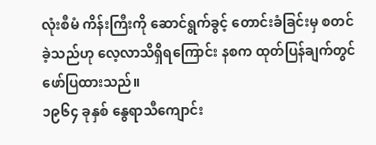လုံးစီမံ ကိန်းကြီးကို ဆောင်ရွက်ခွင့် တောင်းခံခြင်းမှ စတင်ခဲ့သည်ဟု လေ့လာသိရှိရကြောင်း နစက ထုတ်ပြန်ချက်တွင် ဖော်ပြထားသည်။
၁၉၆၄ ခုနှစ် နွေရာသီကျောင်း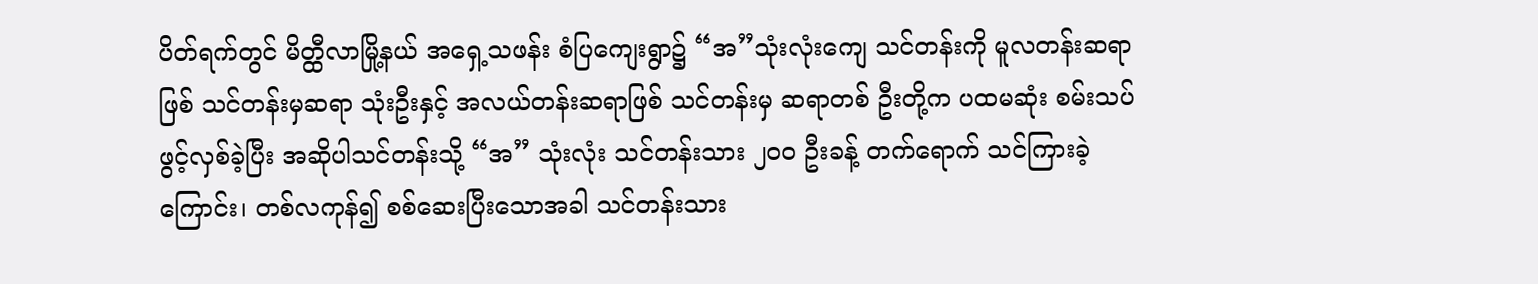ပိတ်ရက်တွင် မိတ္ထီလာမြို့နယ် အရှေ့သဖန်း စံပြကျေးရွာ၌ “အ”သုံးလုံးကျေ သင်တန်းကို မူလတန်းဆရာဖြစ် သင်တန်းမှဆရာ သုံးဦးနှင့် အလယ်တန်းဆရာဖြစ် သင်တန်းမှ ဆရာတစ် ဦးတို့က ပထမဆုံး စမ်းသပ် ဖွင့်လှစ်ခဲ့ပြီး အဆိုပါသင်တန်းသို့ “အ” သုံးလုံး သင်တန်းသား ၂၀၀ ဦးခန့် တက်ရောက် သင်ကြားခဲ့ကြောင်း၊ တစ်လကုန်၍ စစ်ဆေးပြီးသောအခါ သင်တန်းသား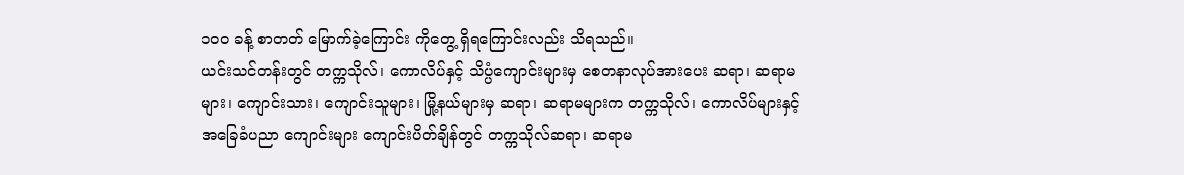၁၀၀ ခန့် စာတတ် မြောက်ခဲ့ကြောင်း ကိုတွေ့ ရှိရကြောင်းလည်း သိရသည်။
ယင်းသင်တန်းတွင် တက္ကသိုလ်၊ ကောလိပ်နှင့် သိပ္ပံကျောင်းများမှ စေတနာလုပ်အားပေး ဆရာ၊ ဆရာမများ၊ ကျောင်းသား၊ ကျောင်းသူများ၊ မြို့နယ်များမှ ဆရာ၊ ဆရာမများက တက္ကသိုလ်၊ ကောလိပ်များနှင့် အခြေခံပညာ ကျောင်းများ ကျောင်းပိတ်ချိန်တွင် တက္ကသိုလ်ဆရာ၊ ဆရာမ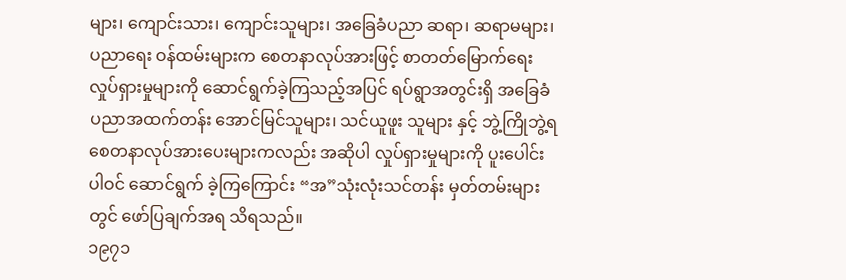များ၊ ကျောင်းသား၊ ကျောင်းသူများ၊ အခြေခံပညာ ဆရာ၊ ဆရာမများ၊ ပညာရေး ဝန်ထမ်းများက စေတနာလုပ်အားဖြင့် စာတတ်မြောက်ရေး လှုပ်ရှားမှုများကို ဆောင်ရွက်ခဲ့ကြသည့်အပြင် ရပ်ရွာအတွင်းရှိ အခြေခံပညာအထက်တန်း အောင်မြင်သူများ၊ သင်ယူဖူး သူများ နှင့် ဘွဲ့ကြိုဘွဲ့ရ စေတနာလုပ်အားပေးများကလည်း အဆိုပါ လှုပ်ရှားမှုများကို ပူးပေါင်းပါဝင် ဆောင်ရွက် ခဲ့ကြကြောင်း “အ”သုံးလုံးသင်တန်း မှတ်တမ်းများတွင် ဖော်ပြချက်အရ သိရသည်။
၁၉၇၁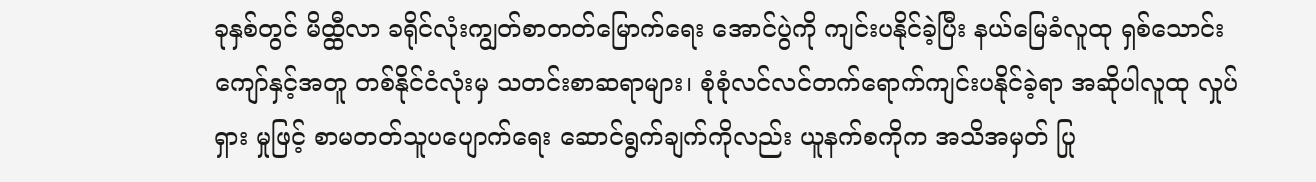ခုနှစ်တွင် မိထ္ထီလာ ခရိုင်လုံးကျွတ်စာတတ်မြောက်ရေး အောင်ပွဲကို ကျင်းပနိုင်ခဲ့ပြီး နယ်မြေခံလူထု ရှစ်သောင်းကျော်နှင့်အတူ တစ်နိုင်ငံလုံးမှ သတင်းစာဆရာများ၊ စုံစုံလင်လင်တက်ရောက်ကျင်းပနိုင်ခဲ့ရာ အဆိုပါလူထု လှုပ်ရှား မှုဖြင့် စာမတတ်သူပပျောက်ရေး ဆောင်ရွက်ချက်ကိုလည်း ယူနက်စကိုက အသိအမှတ် ပြု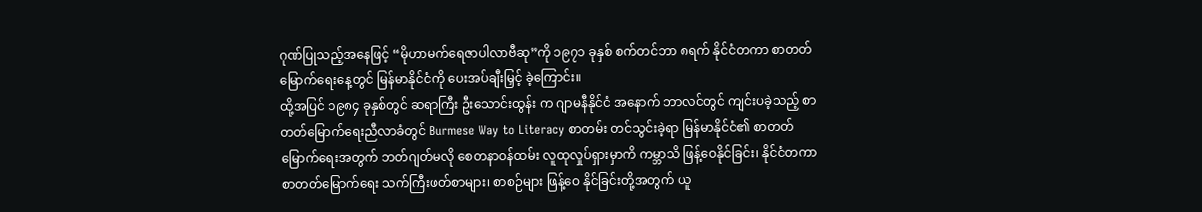ဂုဏ်ပြုသည့်အနေဖြင့် “မိုဟာမက်ရေဇာပါလာဗီဆု”ကို ၁၉၇၁ ခုနှစ် စက်တင်ဘာ ၈ရက် နိုင်ငံတကာ စာတတ်မြောက်ရေးနေ့တွင် မြန်မာနိုင်ငံကို ပေးအပ်ချီးမြှင့် ခဲ့ကြောင်း။
ထို့အပြင် ၁၉၈၄ ခုနှစ်တွင် ဆရာကြီး ဦးသောင်းထွန်း က ဂျာမနီနိုင်ငံ အနောက် ဘာလင်တွင် ကျင်းပခဲ့သည့် စာတတ်မြောက်ရေးညီလာခံတွင် Burmese Way to Literacy စာတမ်း တင်သွင်းခဲ့ရာ မြန်မာနိုင်ငံ၏ စာတတ် မြောက်ရေးအတွက် ဘတ်ဂျတ်မလို စေတနာဝန်ထမ်း လူထုလှုပ်ရှားမှာကိ ကမ္ဘာသိ ဖြန့်ဝေနိုင်ခြင်း၊ နိုင်ငံတကာ စာတတ်မြောက်ရေး သက်ကြီးဖတ်စာများ၊ စာစဉ်များ ဖြန့်ဝေ နိုင်ခြင်းတို့အတွက် ယူ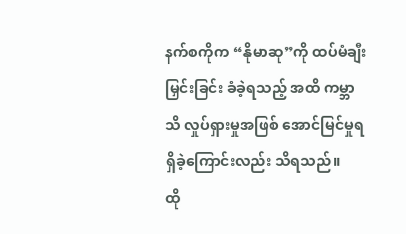နက်စကိုက “နိုမာဆု”ကို ထပ်မံချီးမြှင်းခြင်း ခံခဲ့ရသည့် အထိ ကမ္ဘာသိ လှုပ်ရှားမှုအဖြစ် အောင်မြင်မှုရရှိခဲ့ကြောင်းလည်း သိရသည်။
ထို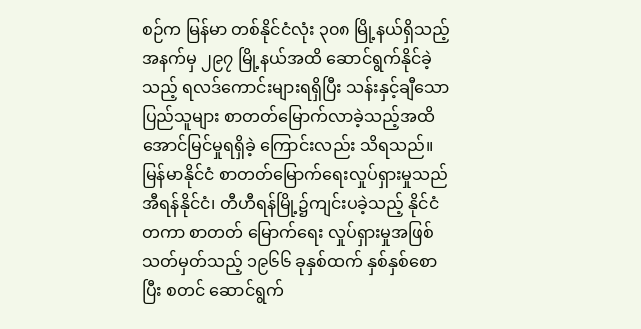စဉ်က မြန်မာ တစ်နိုင်ငံလုံး ၃၀၈ မြို့နယ်ရှိသည့်အနက်မှ ၂၉၇ မြို့နယ်အထိ ဆောင်ရွက်နိုင်ခဲ့သည့် ရလဒ်ကောင်းများရရှိပြီး သန်းနှင့်ချီသော ပြည်သူများ စာတတ်မြောက်လာခဲ့သည့်အထိ အောင်မြင်မှုရရှိခဲ့ ကြောင်းလည်း သိရသည်။
မြန်မာနိုင်ငံ စာတတ်မြောက်ရေးလှုပ်ရှားမှုသည် အီရန်နိုင်ငံ၊ တီဟီရန်မြို့၌ကျင်းပခဲ့သည့် နိုင်ငံတကာ စာတတ် မြောက်ရေး လှုပ်ရှားမှုအဖြစ် သတ်မှတ်သည့် ၁၉၆၆ ခုနှစ်ထက် နှစ်နှစ်စောပြီး စတင် ဆောင်ရွက်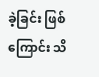ခဲ့ခြင်း ဖြစ်ကြောင်း သိ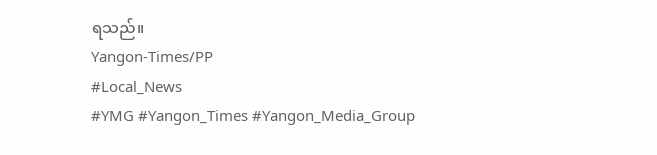ရသည်။
Yangon-Times/PP
#Local_News
#YMG #Yangon_Times #Yangon_Media_Group